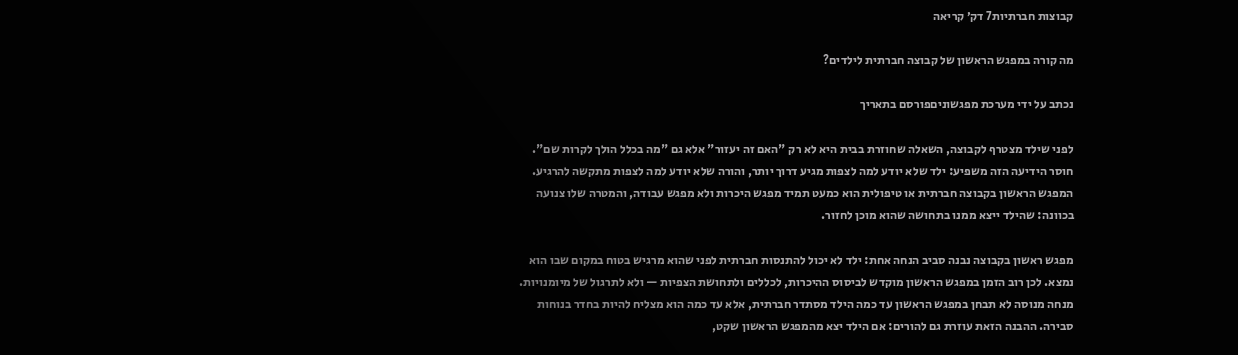קבוצות חברתיות7 דק׳ קריאה

מה קורה במפגש הראשון של קבוצה חברתית לילדים?

נכתב על ידי מערכת מפגשוניםפורסם בתאריך

לפני שילד מצטרף לקבוצה, השאלה שחוזרת בבית היא לא רק "האם זה יעזור" אלא גם "מה בכלל הולך לקרות שם". חוסר הידיעה הזה משפיע: ילד שלא יודע למה לצפות מגיע דרוך יותר, והורה שלא יודע למה לצפות מתקשה להרגיע. המפגש הראשון בקבוצה חברתית או טיפולית הוא כמעט תמיד מפגש היכרות ולא מפגש עבודה, והמטרה שלו צנועה בכוונה: שהילד ייצא ממנו בתחושה שהוא מוכן לחזור.

מפגש ראשון בקבוצה נבנה סביב הנחה אחת: ילד לא יכול להתנסות חברתית לפני שהוא מרגיש בטוח במקום שבו הוא נמצא. לכן רוב הזמן במפגש הראשון מוקדש לביסוס ההיכרות, לכללים ולתחושת הצפיות — ולא לתרגול של מיומנויות. מנחה מנוסה לא תבחן במפגש הראשון עד כמה הילד מסתדר חברתית, אלא עד כמה הוא מצליח להיות בחדר בנוחות סבירה. ההבנה הזאת עוזרת גם להורים: אם הילד יצא מהמפגש הראשון שקט,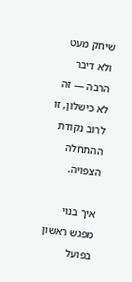שיחק מעט ולא דיבר הרבה — זה לא כישלון, זו לרוב נקודת ההתחלה הצפויה.

איך בנוי מפגש ראשון בפועל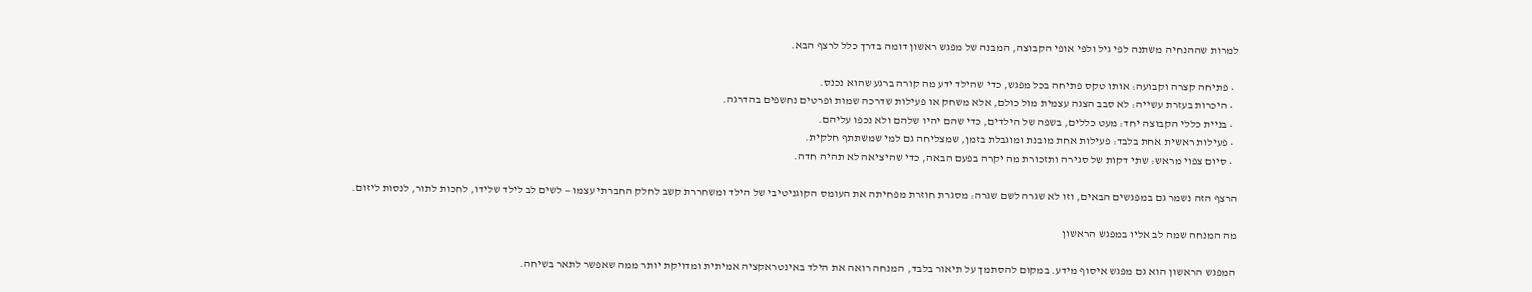למרות שההנחיה משתנה לפי גיל ולפי אופי הקבוצה, המבנה של מפגש ראשון דומה בדרך כלל לרצף הבא.

  • פתיחה קצרה וקבועה: אותו טקס פתיחה בכל מפגש, כדי שהילד ידע מה קורה ברגע שהוא נכנס.
  • היכרות בעזרת עשייה: לא סבב הצגה עצמית מול כולם, אלא משחק או פעילות שדרכה שמות ופרטים נחשפים בהדרגה.
  • בניית כללי הקבוצה יחד: מעט כללים, בשפה של הילדים, כדי שהם יהיו שלהם ולא נכפו עליהם.
  • פעילות ראשית אחת בלבד: פעילות אחת מובנת ומוגבלת בזמן, שמצליחה גם למי שמשתתף חלקית.
  • סיום צפוי מראש: שתי דקות של סגירה ותזכורת מה יקרה בפעם הבאה, כדי שהיציאה לא תהיה חדה.

הרצף הזה נשמר גם במפגשים הבאים, וזו לא שגרה לשם שגרה: מסגרת חוזרת מפחיתה את העומס הקוגניטיבי של הילד ומשחררת קשב לחלק החברתי עצמו — לשים לב לילד שלידו, לחכות לתור, לנסות ליזום.

מה המנחה שמה לב אליו במפגש הראשון

המפגש הראשון הוא גם מפגש איסוף מידע. במקום להסתמך על תיאור בלבד, המנחה רואה את הילד באינטראקציה אמיתית ומדויקת יותר ממה שאפשר לתאר בשיחה.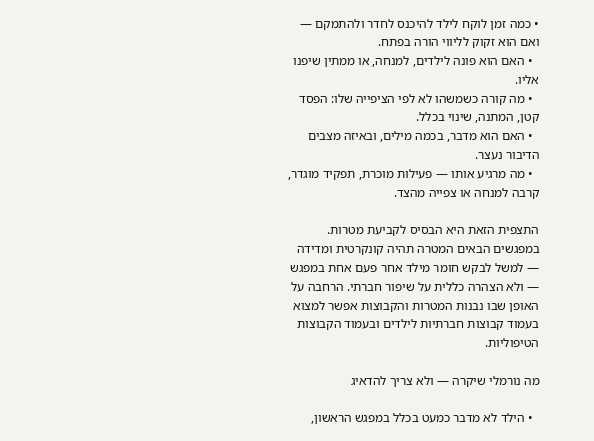• כמה זמן לוקח לילד להיכנס לחדר ולהתמקם — ואם הוא זקוק לליווי הורה בפתח.
  • האם הוא פונה לילדים, למנחה, או ממתין שיפנו אליו.
  • מה קורה כשמשהו לא לפי הציפייה שלו: הפסד קטן, המתנה, שינוי בכלל.
  • האם הוא מדבר, בכמה מילים, ובאיזה מצבים הדיבור נעצר.
  • מה מרגיע אותו — פעילות מוכרת, תפקיד מוגדר, קרבה למנחה או צפייה מהצד.

התצפית הזאת היא הבסיס לקביעת מטרות. במפגשים הבאים המטרה תהיה קונקרטית ומדידה — למשל לבקש חומר מילד אחר פעם אחת במפגש — ולא הצהרה כללית על שיפור חברתי. הרחבה על האופן שבו נבנות המטרות והקבוצות אפשר למצוא בעמוד קבוצות חברתיות לילדים ובעמוד הקבוצות הטיפוליות.

מה נורמלי שיקרה — ולא צריך להדאיג

  • הילד לא מדבר כמעט בכלל במפגש הראשון,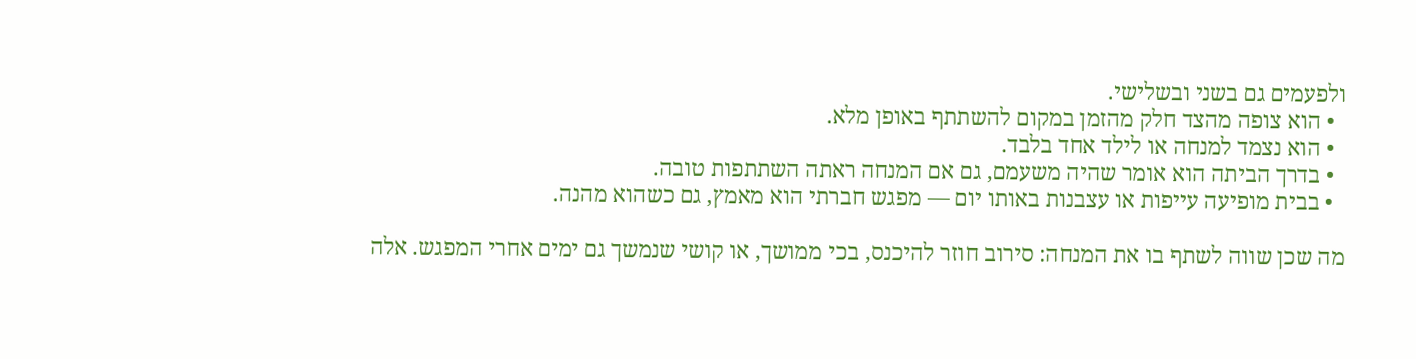ולפעמים גם בשני ובשלישי.
  • הוא צופה מהצד חלק מהזמן במקום להשתתף באופן מלא.
  • הוא נצמד למנחה או לילד אחד בלבד.
  • בדרך הביתה הוא אומר שהיה משעמם, גם אם המנחה ראתה השתתפות טובה.
  • בבית מופיעה עייפות או עצבנות באותו יום — מפגש חברתי הוא מאמץ, גם כשהוא מהנה.

מה שכן שווה לשתף בו את המנחה: סירוב חוזר להיכנס, בכי ממושך, או קושי שנמשך גם ימים אחרי המפגש. אלה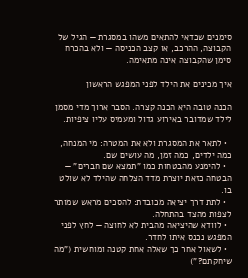סימנים שכדאי להתאים משהו במסגרת — הגיל של הקבוצה, ההרכב, או קצב הכניסה — ולא בהכרח סימן שהקבוצה אינה מתאימה.

איך מכינים את הילד לפני המפגש הראשון

הכנה טובה היא הכנה קצרה. הסבר ארוך מדי מסמן לילד שמדובר באירוע גדול ומעמיס עליו ציפיות.

  • לתאר את המסגרת ולא את המטרה: מי המנחה, כמה ילדים, כמה זמן, מה עושים שם.
  • להימנע מהבטחות כמו "תמצא שם חברים" — הבטחה כזאת יוצרת מדד הצלחה שהילד לא שולט בו.
  • לתת דרך יציאה מכובדת: להסכים מראש שמותר לצפות מהצד בהתחלה.
  • לוודא שהיציאה מהבית לא לחוצה — לחץ לפני המפגש נכנס איתו לחדר.
  • לשאול אחר כך שאלה אחת קטנה ומוחשית ("מה שיחקתם?")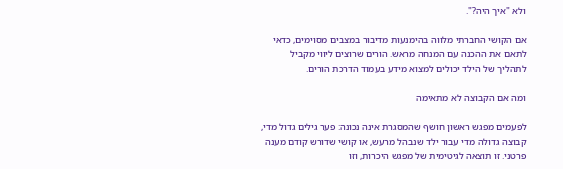ולא "איך היה?".

אם הקושי החברתי מלווה בהימנעות מדיבור במצבים מסוימים, כדאי לתאם את ההכנה עם המנחה מראש. הורים שרוצים ליווי מקביל לתהליך של הילד יכולים למצוא מידע בעמוד הדרכת הורים.

ומה אם הקבוצה לא מתאימה

לפעמים מפגש ראשון חושף שהמסגרת אינה נכונה: פער גילים גדול מדי, קבוצה גדולה מדי עבור ילד שנבהל מרעש, או קושי שדורש קודם מענה פרטני. זו תוצאה לגיטימית של מפגש היכרות, וזו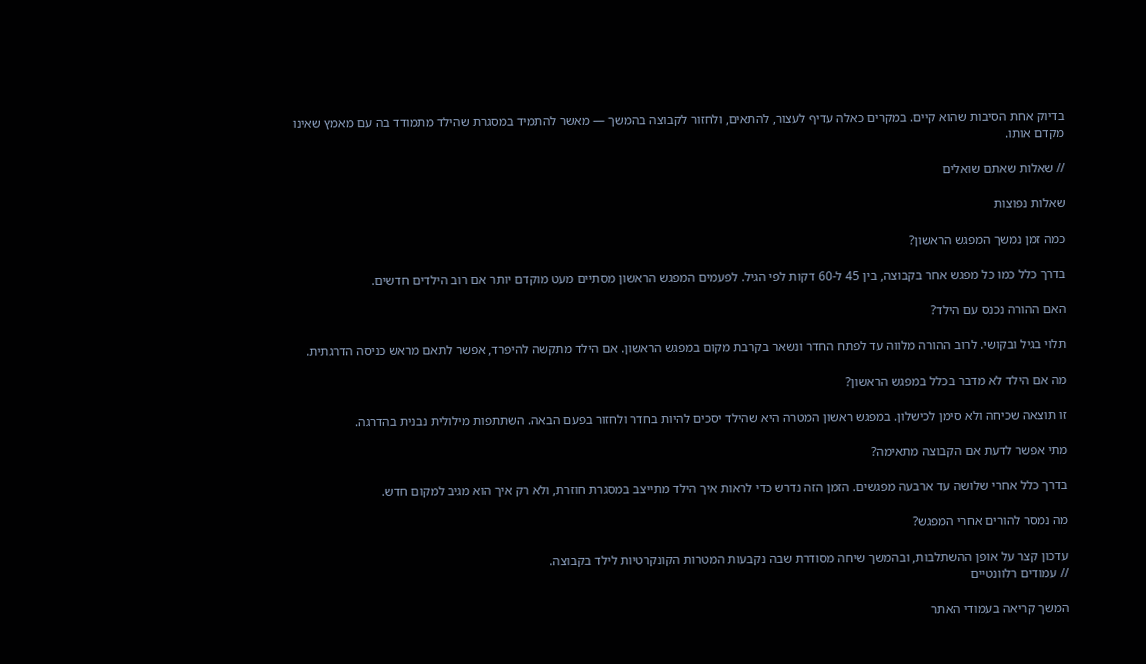בדיוק אחת הסיבות שהוא קיים. במקרים כאלה עדיף לעצור, להתאים, ולחזור לקבוצה בהמשך — מאשר להתמיד במסגרת שהילד מתמודד בה עם מאמץ שאינו מקדם אותו.

// שאלות שאתם שואלים

שאלות נפוצות

כמה זמן נמשך המפגש הראשון?

בדרך כלל כמו כל מפגש אחר בקבוצה, בין 45 ל-60 דקות לפי הגיל. לפעמים המפגש הראשון מסתיים מעט מוקדם יותר אם רוב הילדים חדשים.

האם ההורה נכנס עם הילד?

תלוי בגיל ובקושי. לרוב ההורה מלווה עד לפתח החדר ונשאר בקרבת מקום במפגש הראשון. אם הילד מתקשה להיפרד, אפשר לתאם מראש כניסה הדרגתית.

מה אם הילד לא מדבר בכלל במפגש הראשון?

זו תוצאה שכיחה ולא סימן לכישלון. במפגש ראשון המטרה היא שהילד יסכים להיות בחדר ולחזור בפעם הבאה. השתתפות מילולית נבנית בהדרגה.

מתי אפשר לדעת אם הקבוצה מתאימה?

בדרך כלל אחרי שלושה עד ארבעה מפגשים. הזמן הזה נדרש כדי לראות איך הילד מתייצב במסגרת חוזרת, ולא רק איך הוא מגיב למקום חדש.

מה נמסר להורים אחרי המפגש?

עדכון קצר על אופן ההשתלבות, ובהמשך שיחה מסודרת שבה נקבעות המטרות הקונקרטיות לילד בקבוצה.
// עמודים רלוונטיים

המשך קריאה בעמודי האתר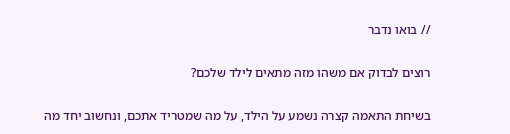// בואו נדבר

רוצים לבדוק אם משהו מזה מתאים לילד שלכם?

בשיחת התאמה קצרה נשמע על הילד, על מה שמטריד אתכם, ונחשוב יחד מה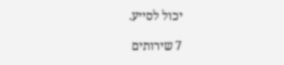יכול לסייע.

7 שירותים